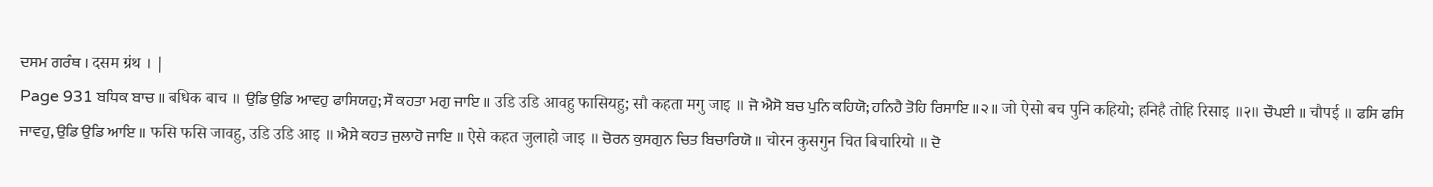ਦਸਮ ਗਰੰਥ । दसम ग्रंथ । |
Page 931 ਬਧਿਕ ਬਾਚ ॥ बधिक बाच ॥ ਉਡਿ ਉਡਿ ਆਵਹੁ ਫਾਸਿਯਹੁ; ਸੌ ਕਹਤਾ ਮਗੁ ਜਾਇ ॥ उडि उडि आवहु फासियहु; सौ कहता मगु जाइ ॥ ਜੋ ਐਸੋ ਬਚ ਪੁਨਿ ਕਹਿਯੋ; ਹਨਿਹੈ ਤੋਹਿ ਰਿਸਾਇ ॥੨॥ जो ऐसो बच पुनि कहियो; हनिहै तोहि रिसाइ ॥२॥ ਚੌਪਈ ॥ चौपई ॥ ਫਸਿ ਫਸਿ ਜਾਵਹੁ, ਉਡਿ ਉਡਿ ਆਇ ॥ फसि फसि जावहु, उडि उडि आइ ॥ ਐਸੇ ਕਹਤ ਜੁਲਾਹੋ ਜਾਇ ॥ ऐसे कहत जुलाहो जाइ ॥ ਚੋਰਨ ਕੁਸਗੁਨ ਚਿਤ ਬਿਚਾਰਿਯੋ ॥ चोरन कुसगुन चित बिचारियो ॥ ਦੋ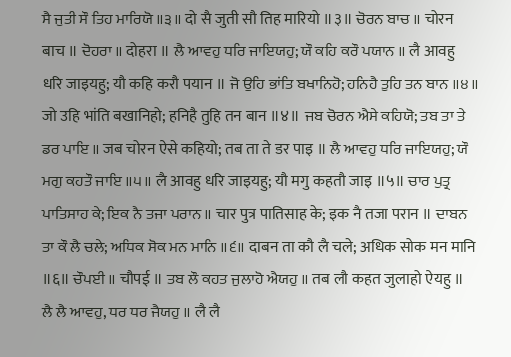ਸੈ ਜੁਤੀ ਸੌ ਤਿਹ ਮਾਰਿਯੋ ॥੩॥ दो सै जुती सौ तिह मारियो ॥३॥ ਚੋਰਨ ਬਾਚ ॥ चोरन बाच ॥ ਦੋਹਰਾ ॥ दोहरा ॥ ਲੈ ਆਵਹੁ ਧਰਿ ਜਾਇਯਹੁ; ਯੌ ਕਹਿ ਕਰੌ ਪਯਾਨ ॥ लै आवहु धरि जाइयहु; यौ कहि करौ पयान ॥ ਜੋ ਉਹਿ ਭਾਂਤਿ ਬਖਾਨਿਹੋ; ਹਨਿਹੈ ਤੁਹਿ ਤਨ ਬਾਨ ॥੪॥ जो उहि भांति बखानिहो; हनिहै तुहि तन बान ॥४॥ ਜਬ ਚੋਰਨ ਐਸੇ ਕਹਿਯੋ; ਤਬ ਤਾ ਤੇ ਡਰ ਪਾਇ ॥ जब चोरन ऐसे कहियो; तब ता ते डर पाइ ॥ ਲੈ ਆਵਹੁ ਧਰਿ ਜਾਇਯਹੁ; ਯੌ ਮਗੁ ਕਹਤੌ ਜਾਇ ॥੫॥ लै आवहु धरि जाइयहु; यौ मगु कहतौ जाइ ॥५॥ ਚਾਰ ਪੁਤ੍ਰ ਪਾਤਿਸਾਹ ਕੇ; ਇਕ ਨੈ ਤਜਾ ਪਰਾਨ ॥ चार पुत्र पातिसाह के; इक नै तजा परान ॥ ਦਾਬਨ ਤਾ ਕੌ ਲੈ ਚਲੇ; ਅਧਿਕ ਸੋਕ ਮਨ ਮਾਨਿ ॥੬॥ दाबन ता कौ लै चले; अधिक सोक मन मानि ॥६॥ ਚੌਪਈ ॥ चौपई ॥ ਤਬ ਲੌ ਕਹਤ ਜੁਲਾਹੋ ਐਯਹੁ ॥ तब लौ कहत जुलाहो ऐयहु ॥ ਲੈ ਲੈ ਆਵਹੁ, ਧਰ ਧਰ ਜੈਯਹੁ ॥ लै लै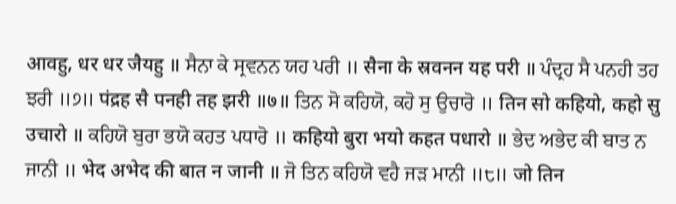आवहु, धर धर जैयहु ॥ ਸੈਨਾ ਕੇ ਸ੍ਰਵਨਨ ਯਹ ਪਰੀ ॥ सैना के स्रवनन यह परी ॥ ਪੰਦ੍ਰਹ ਸੈ ਪਨਹੀ ਤਹ ਝਰੀ ॥੭॥ पंद्रह सै पनही तह झरी ॥७॥ ਤਿਨ ਸੋ ਕਹਿਯੋ, ਕਹੋ ਸੁ ਉਚਾਰੋ ॥ तिन सो कहियो, कहो सु उचारो ॥ ਕਹਿਯੋ ਬੁਰਾ ਭਯੋ ਕਹਤ ਪਧਾਰੋ ॥ कहियो बुरा भयो कहत पधारो ॥ ਭੇਦ ਅਭੇਦ ਕੀ ਬਾਤ ਨ ਜਾਨੀ ॥ भेद अभेद की बात न जानी ॥ ਜੋ ਤਿਨ ਕਹਿਯੋ ਵਹੈ ਜੜ ਮਾਨੀ ॥੮॥ जो तिन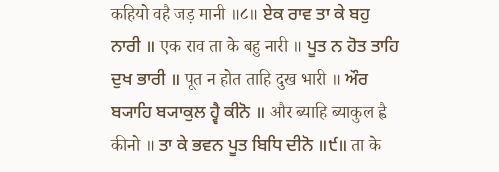कहियो वहै जड़ मानी ॥८॥ ਏਕ ਰਾਵ ਤਾ ਕੇ ਬਹੁ ਨਾਰੀ ॥ एक राव ता के बहु नारी ॥ ਪੂਤ ਨ ਹੋਤ ਤਾਹਿ ਦੁਖ ਭਾਰੀ ॥ पूत न होत ताहि दुख भारी ॥ ਔਰ ਬ੍ਯਾਹਿ ਬ੍ਯਾਕੁਲ ਹ੍ਵੈ ਕੀਨੋ ॥ और ब्याहि ब्याकुल ह्वै कीनो ॥ ਤਾ ਕੇ ਭਵਨ ਪੂਤ ਬਿਧਿ ਦੀਨੋ ॥੯॥ ता के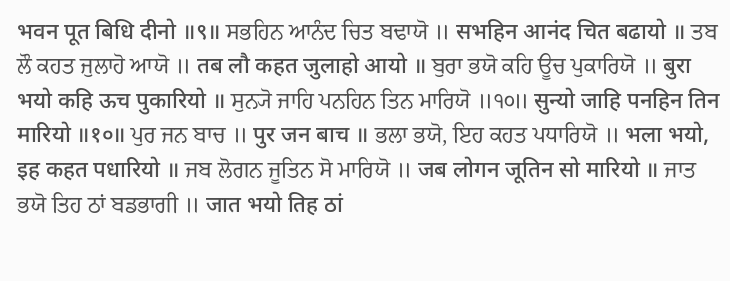भवन पूत बिधि दीनो ॥९॥ ਸਭਹਿਨ ਆਨੰਦ ਚਿਤ ਬਢਾਯੋ ॥ सभहिन आनंद चित बढायो ॥ ਤਬ ਲੌ ਕਹਤ ਜੁਲਾਹੋ ਆਯੋ ॥ तब लौ कहत जुलाहो आयो ॥ ਬੁਰਾ ਭਯੋ ਕਹਿ ਊਚ ਪੁਕਾਰਿਯੋ ॥ बुरा भयो कहि ऊच पुकारियो ॥ ਸੁਨ੍ਯੋ ਜਾਹਿ ਪਨਹਿਨ ਤਿਨ ਮਾਰਿਯੋ ॥੧੦॥ सुन्यो जाहि पनहिन तिन मारियो ॥१०॥ ਪੁਰ ਜਨ ਬਾਚ ॥ पुर जन बाच ॥ ਭਲਾ ਭਯੋ, ਇਹ ਕਹਤ ਪਧਾਰਿਯੋ ॥ भला भयो, इह कहत पधारियो ॥ ਜਬ ਲੋਗਨ ਜੂਤਿਨ ਸੋ ਮਾਰਿਯੋ ॥ जब लोगन जूतिन सो मारियो ॥ ਜਾਤ ਭਯੋ ਤਿਹ ਠਾਂ ਬਡਭਾਗੀ ॥ जात भयो तिह ठां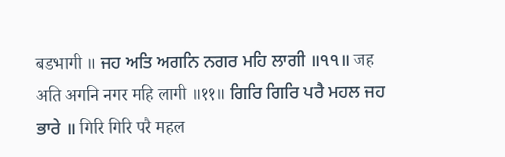बडभागी ॥ ਜਹ ਅਤਿ ਅਗਨਿ ਨਗਰ ਮਹਿ ਲਾਗੀ ॥੧੧॥ जह अति अगनि नगर महि लागी ॥११॥ ਗਿਰਿ ਗਿਰਿ ਪਰੈ ਮਹਲ ਜਹ ਭਾਰੇ ॥ गिरि गिरि परै महल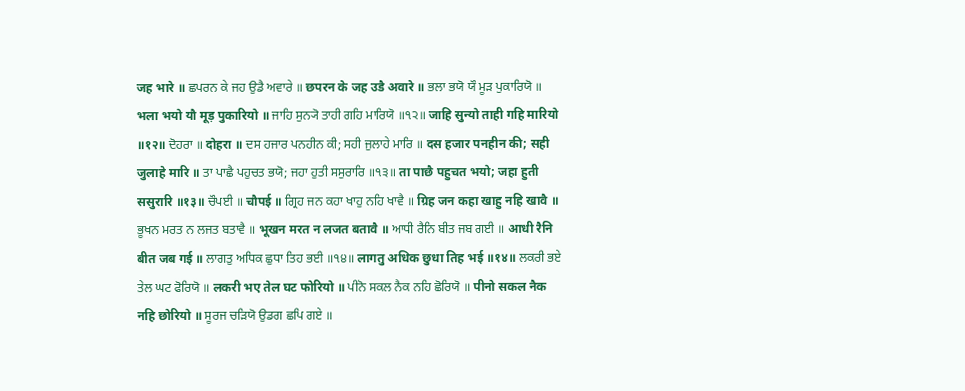जह भारे ॥ ਛਪਰਨ ਕੇ ਜਹ ਉਡੈ ਅਵਾਰੇ ॥ छपरन के जह उडै अवारे ॥ ਭਲਾ ਭਯੋ ਯੌ ਮੂੜ ਪੁਕਾਰਿਯੋ ॥ भला भयो यौ मूड़ पुकारियो ॥ ਜਾਹਿ ਸੁਨ੍ਯੋ ਤਾਹੀ ਗਹਿ ਮਾਰਿਯੋ ॥੧੨॥ जाहि सुन्यो ताही गहि मारियो ॥१२॥ ਦੋਹਰਾ ॥ दोहरा ॥ ਦਸ ਹਜਾਰ ਪਨਹੀਨ ਕੀ; ਸਹੀ ਜੁਲਾਹੇ ਮਾਰਿ ॥ दस हजार पनहीन की; सही जुलाहे मारि ॥ ਤਾ ਪਾਛੈ ਪਹੁਚਤ ਭਯੋ; ਜਹਾ ਹੁਤੀ ਸਸੁਰਾਰਿ ॥੧੩॥ ता पाछै पहुचत भयो; जहा हुती ससुरारि ॥१३॥ ਚੌਪਈ ॥ चौपई ॥ ਗ੍ਰਿਹ ਜਨ ਕਹਾ ਖਾਹੁ ਨਹਿ ਖਾਵੈ ॥ ग्रिह जन कहा खाहु नहि खावै ॥ ਭੂਖਨ ਮਰਤ ਨ ਲਜਤ ਬਤਾਵੈ ॥ भूखन मरत न लजत बतावै ॥ ਆਧੀ ਰੈਨਿ ਬੀਤ ਜਬ ਗਈ ॥ आधी रैनि बीत जब गई ॥ ਲਾਗਤੁ ਅਧਿਕ ਛੁਧਾ ਤਿਹ ਭਈ ॥੧੪॥ लागतु अधिक छुधा तिह भई ॥१४॥ ਲਕਰੀ ਭਏ ਤੇਲ ਘਟ ਫੋਰਿਯੋ ॥ लकरी भए तेल घट फोरियो ॥ ਪੀਨੋ ਸਕਲ ਨੈਕ ਨਹਿ ਛੋਰਿਯੋ ॥ पीनो सकल नैक नहि छोरियो ॥ ਸੂਰਜ ਚੜਿਯੋ ਉਡਗ ਛਪਿ ਗਏ ॥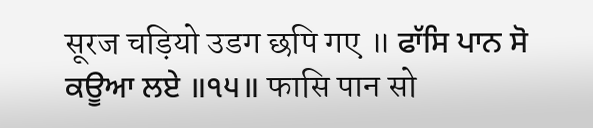सूरज चड़ियो उडग छपि गए ॥ ਫਾੱਸਿ ਪਾਨ ਸੋ ਕਊਆ ਲਏ ॥੧੫॥ फासि पान सो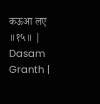कऊआ लए ॥१५॥ |
Dasam Granth |